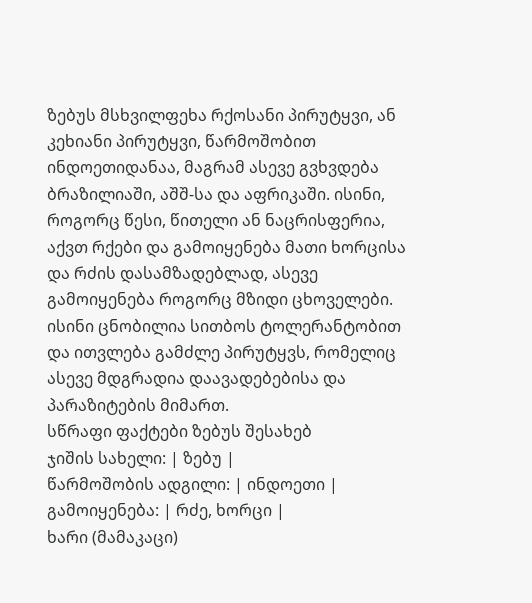ზებუს მსხვილფეხა რქოსანი პირუტყვი, ან კეხიანი პირუტყვი, წარმოშობით ინდოეთიდანაა, მაგრამ ასევე გვხვდება ბრაზილიაში, აშშ-სა და აფრიკაში. ისინი, როგორც წესი, წითელი ან ნაცრისფერია, აქვთ რქები და გამოიყენება მათი ხორცისა და რძის დასამზადებლად, ასევე გამოიყენება როგორც მზიდი ცხოველები. ისინი ცნობილია სითბოს ტოლერანტობით და ითვლება გამძლე პირუტყვს, რომელიც ასევე მდგრადია დაავადებებისა და პარაზიტების მიმართ.
სწრაფი ფაქტები ზებუს შესახებ
ჯიშის სახელი: | ზებუ |
წარმოშობის ადგილი: | ინდოეთი |
გამოიყენება: | რძე, ხორცი |
ხარი (მამაკაცი)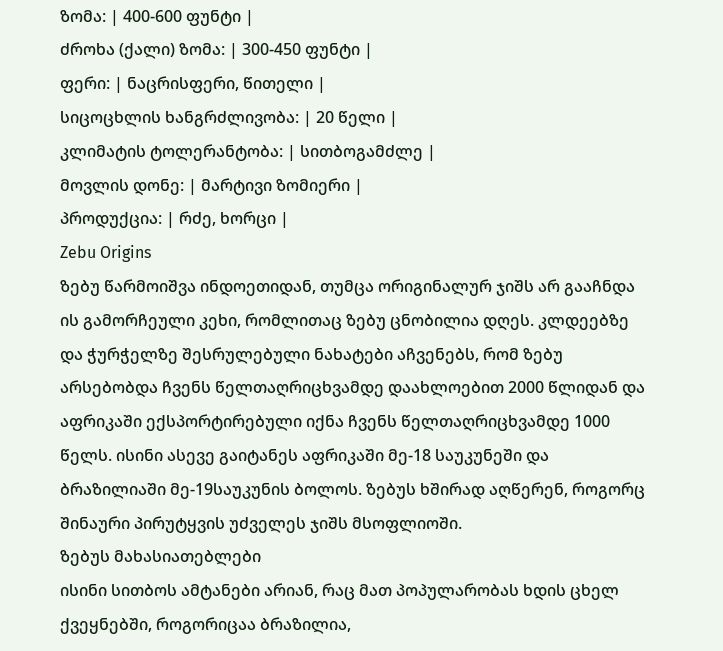ზომა: | 400-600 ფუნტი |
ძროხა (ქალი) ზომა: | 300-450 ფუნტი |
ფერი: | ნაცრისფერი, წითელი |
სიცოცხლის ხანგრძლივობა: | 20 წელი |
კლიმატის ტოლერანტობა: | სითბოგამძლე |
მოვლის დონე: | მარტივი ზომიერი |
პროდუქცია: | რძე, ხორცი |
Zebu Origins
ზებუ წარმოიშვა ინდოეთიდან, თუმცა ორიგინალურ ჯიშს არ გააჩნდა ის გამორჩეული კეხი, რომლითაც ზებუ ცნობილია დღეს. კლდეებზე და ჭურჭელზე შესრულებული ნახატები აჩვენებს, რომ ზებუ არსებობდა ჩვენს წელთაღრიცხვამდე დაახლოებით 2000 წლიდან და აფრიკაში ექსპორტირებული იქნა ჩვენს წელთაღრიცხვამდე 1000 წელს. ისინი ასევე გაიტანეს აფრიკაში მე-18 საუკუნეში და ბრაზილიაში მე-19საუკუნის ბოლოს. ზებუს ხშირად აღწერენ, როგორც შინაური პირუტყვის უძველეს ჯიშს მსოფლიოში.
ზებუს მახასიათებლები
ისინი სითბოს ამტანები არიან, რაც მათ პოპულარობას ხდის ცხელ ქვეყნებში, როგორიცაა ბრაზილია,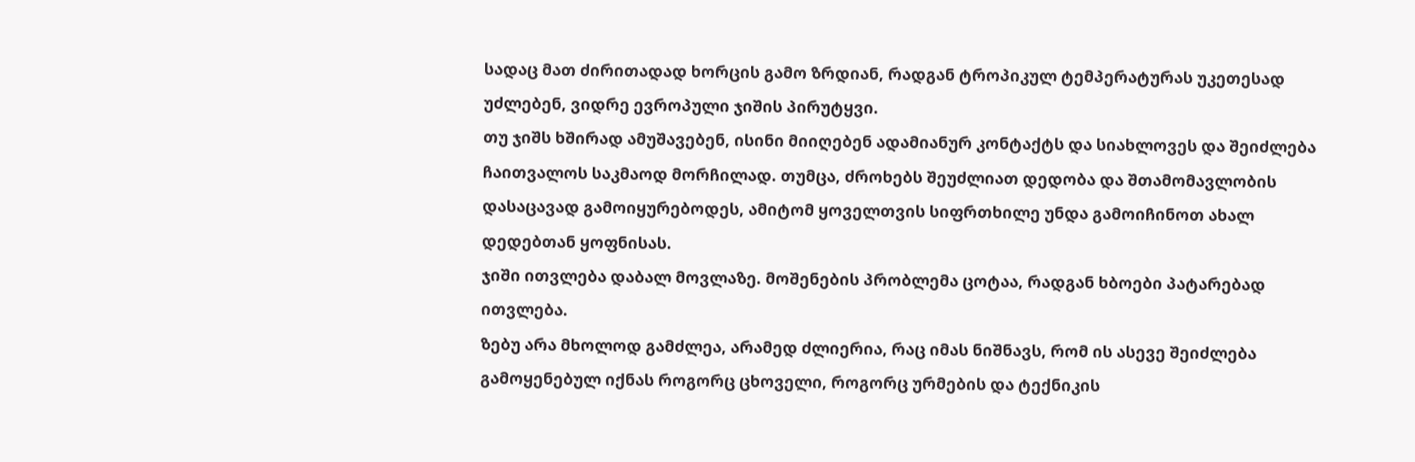სადაც მათ ძირითადად ხორცის გამო ზრდიან, რადგან ტროპიკულ ტემპერატურას უკეთესად უძლებენ, ვიდრე ევროპული ჯიშის პირუტყვი.
თუ ჯიშს ხშირად ამუშავებენ, ისინი მიიღებენ ადამიანურ კონტაქტს და სიახლოვეს და შეიძლება ჩაითვალოს საკმაოდ მორჩილად. თუმცა, ძროხებს შეუძლიათ დედობა და შთამომავლობის დასაცავად გამოიყურებოდეს, ამიტომ ყოველთვის სიფრთხილე უნდა გამოიჩინოთ ახალ დედებთან ყოფნისას.
ჯიში ითვლება დაბალ მოვლაზე. მოშენების პრობლემა ცოტაა, რადგან ხბოები პატარებად ითვლება.
ზებუ არა მხოლოდ გამძლეა, არამედ ძლიერია, რაც იმას ნიშნავს, რომ ის ასევე შეიძლება გამოყენებულ იქნას როგორც ცხოველი, როგორც ურმების და ტექნიკის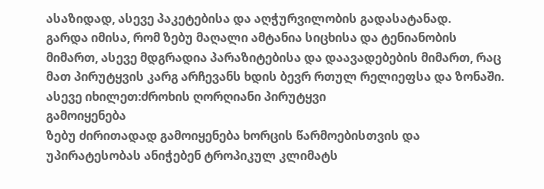ასაზიდად, ასევე პაკეტებისა და აღჭურვილობის გადასატანად.
გარდა იმისა, რომ ზებუ მაღალი ამტანია სიცხისა და ტენიანობის მიმართ, ასევე მდგრადია პარაზიტებისა და დაავადებების მიმართ, რაც მათ პირუტყვის კარგ არჩევანს ხდის ბევრ რთულ რელიეფსა და ზონაში.
ასევე იხილეთ:ძროხის ღორღიანი პირუტყვი
გამოიყენება
ზებუ ძირითადად გამოიყენება ხორცის წარმოებისთვის და უპირატესობას ანიჭებენ ტროპიკულ კლიმატს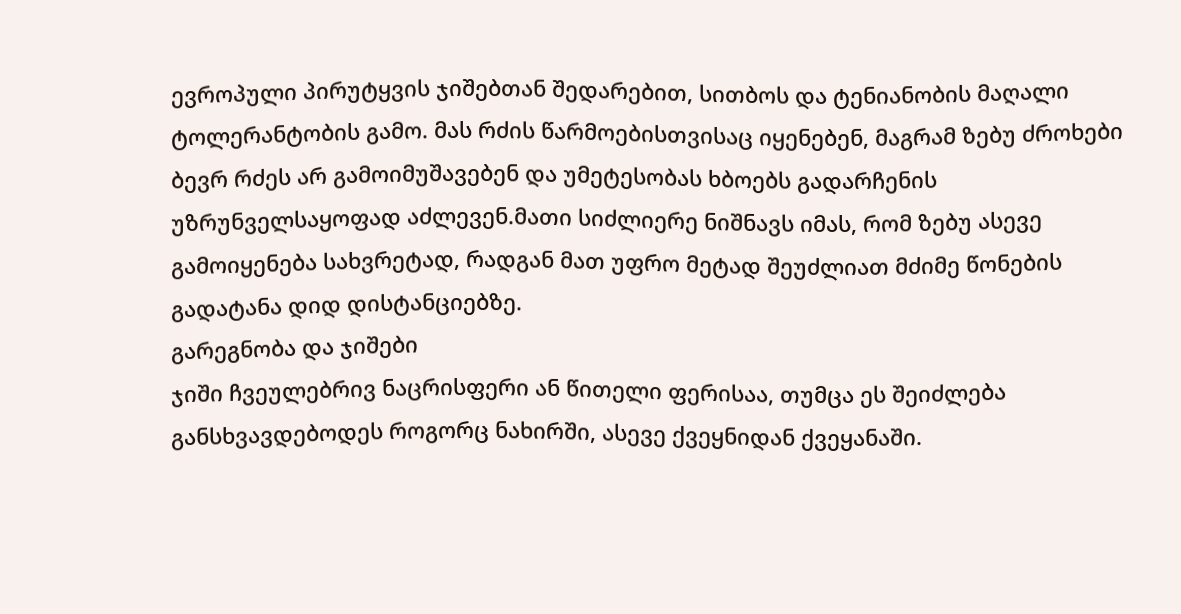ევროპული პირუტყვის ჯიშებთან შედარებით, სითბოს და ტენიანობის მაღალი ტოლერანტობის გამო. მას რძის წარმოებისთვისაც იყენებენ, მაგრამ ზებუ ძროხები ბევრ რძეს არ გამოიმუშავებენ და უმეტესობას ხბოებს გადარჩენის უზრუნველსაყოფად აძლევენ.მათი სიძლიერე ნიშნავს იმას, რომ ზებუ ასევე გამოიყენება სახვრეტად, რადგან მათ უფრო მეტად შეუძლიათ მძიმე წონების გადატანა დიდ დისტანციებზე.
გარეგნობა და ჯიშები
ჯიში ჩვეულებრივ ნაცრისფერი ან წითელი ფერისაა, თუმცა ეს შეიძლება განსხვავდებოდეს როგორც ნახირში, ასევე ქვეყნიდან ქვეყანაში.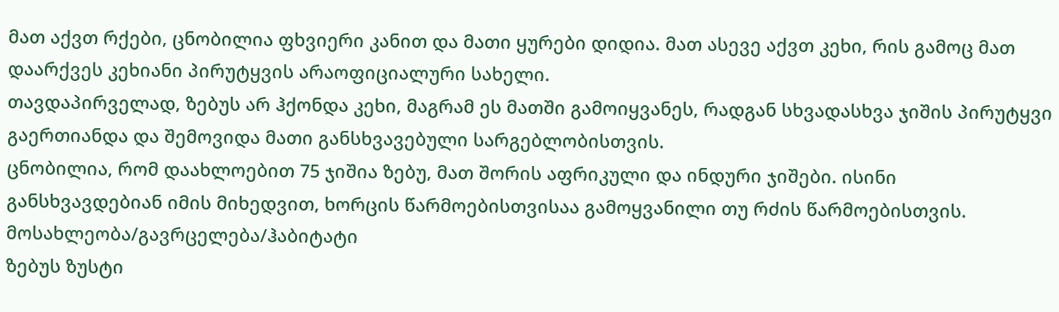მათ აქვთ რქები, ცნობილია ფხვიერი კანით და მათი ყურები დიდია. მათ ასევე აქვთ კეხი, რის გამოც მათ დაარქვეს კეხიანი პირუტყვის არაოფიციალური სახელი.
თავდაპირველად, ზებუს არ ჰქონდა კეხი, მაგრამ ეს მათში გამოიყვანეს, რადგან სხვადასხვა ჯიშის პირუტყვი გაერთიანდა და შემოვიდა მათი განსხვავებული სარგებლობისთვის.
ცნობილია, რომ დაახლოებით 75 ჯიშია ზებუ, მათ შორის აფრიკული და ინდური ჯიშები. ისინი განსხვავდებიან იმის მიხედვით, ხორცის წარმოებისთვისაა გამოყვანილი თუ რძის წარმოებისთვის.
მოსახლეობა/გავრცელება/ჰაბიტატი
ზებუს ზუსტი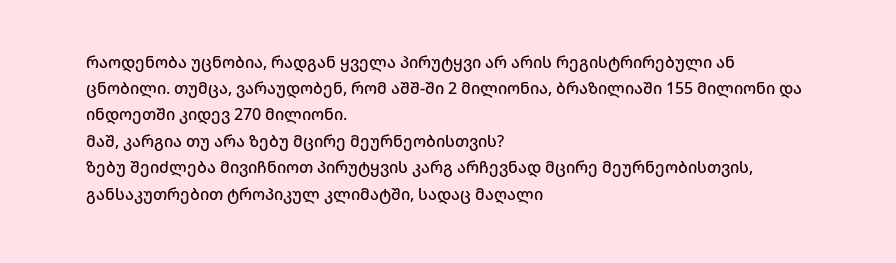რაოდენობა უცნობია, რადგან ყველა პირუტყვი არ არის რეგისტრირებული ან ცნობილი. თუმცა, ვარაუდობენ, რომ აშშ-ში 2 მილიონია, ბრაზილიაში 155 მილიონი და ინდოეთში კიდევ 270 მილიონი.
მაშ, კარგია თუ არა ზებუ მცირე მეურნეობისთვის?
ზებუ შეიძლება მივიჩნიოთ პირუტყვის კარგ არჩევნად მცირე მეურნეობისთვის, განსაკუთრებით ტროპიკულ კლიმატში, სადაც მაღალი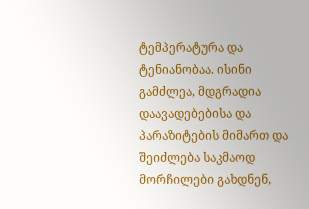ტემპერატურა და ტენიანობაა. ისინი გამძლეა, მდგრადია დაავადებებისა და პარაზიტების მიმართ და შეიძლება საკმაოდ მორჩილები გახდნენ,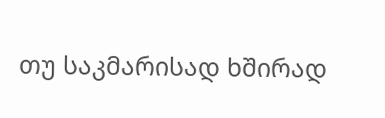თუ საკმარისად ხშირად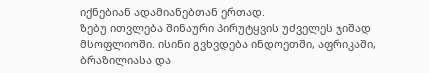იქნებიან ადამიანებთან ერთად.
ზებუ ითვლება შინაური პირუტყვის უძველეს ჯიშად მსოფლიოში. ისინი გვხვდება ინდოეთში, აფრიკაში, ბრაზილიასა და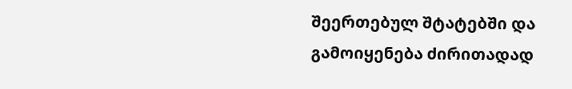შეერთებულ შტატებში და გამოიყენება ძირითადად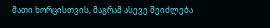მათი ხორცისთვის, მაგრამ ასევე შეიძლება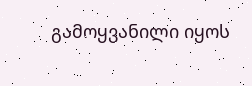გამოყვანილი იყოს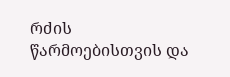რძის წარმოებისთვის და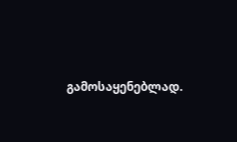გამოსაყენებლად.